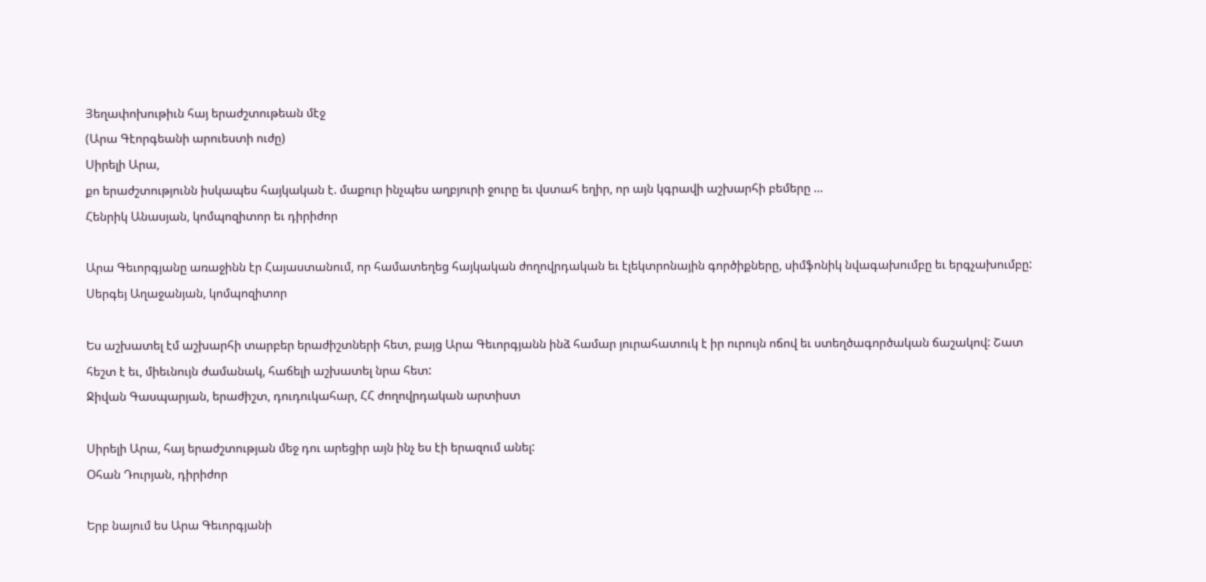Յեղափոխութիւն հայ երաժշտութեան մէջ
(Արա Գէորգեանի արուեստի ուժը)
Սիրելի Արա,
քո երաժշտությունն իսկապես հայկական է. մաքուր ինչպես աղբյուրի ջուրը եւ վստահ եղիր, որ այն կգրավի աշխարհի բեմերը …
Հենրիկ Անասյան, կոմպոզիտոր եւ դիրիժոր

Արա Գեւորգյանը առաջինն էր Հայաստանում, որ համատեղեց հայկական ժողովրդական եւ էլեկտրոնային գործիքները, սիմֆոնիկ նվագախումբը եւ երգչախումբը:
Սերգեյ Աղաջանյան, կոմպոզիտոր

Ես աշխատել էմ աշխարհի տարբեր երաժիշտների հետ, բայց Արա Գեւորգյանն ինձ համար յուրահատուկ է իր ուրույն ոճով եւ ստեղծագործական ճաշակով: Շատ հեշտ է եւ, միեւնույն ժամանակ, հաճելի աշխատել նրա հետ:
Ջիվան Գասպարյան, երաժիշտ, դուդուկահար, ՀՀ ժողովրդական արտիստ

Սիրելի Արա, հայ երաժշտության մեջ դու արեցիր այն ինչ ես էի երազում անել:
Օհան Դուրյան, դիրիժոր

Երբ նայում ես Արա Գեւորգյանի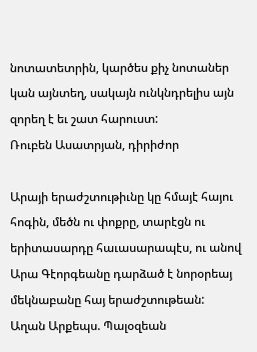նոտատետրին, կարծես քիչ նոտաներ կան այնտեղ, սակայն ունկնդրելիս այն զորեղ է եւ շատ հարուստ:
Ռուբեն Ասատրյան, դիրիժոր

Արայի երաժշտութիւնը կը հմայէ հայու հոգին, մեծն ու փոքրը, տարէցն ու երիտասարդը հաւասարապէս, ու անով Արա Գէորգեանը դարձած է նորօրեայ մեկնաբանը հայ երաժշտութեան:
Աղան Արքեպս. Պալօզեան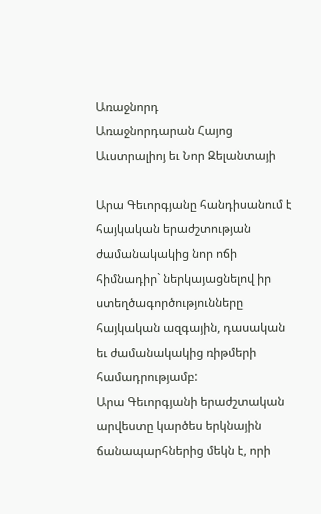Առաջնորդ
Առաջնորդարան Հայոց Աւստրալիոյ եւ Նոր Զելանտայի

Արա Գեւորգյանը հանդիսանում է հայկական երաժշտության ժամանակակից նոր ոճի հիմնադիր` ներկայացնելով իր ստեղծագործությունները հայկական ազգային, դասական եւ ժամանակակից ռիթմերի համադրությամբ:
Արա Գեւորգյանի երաժշտական արվեստը կարծես երկնային ճանապարհներից մեկն է, որի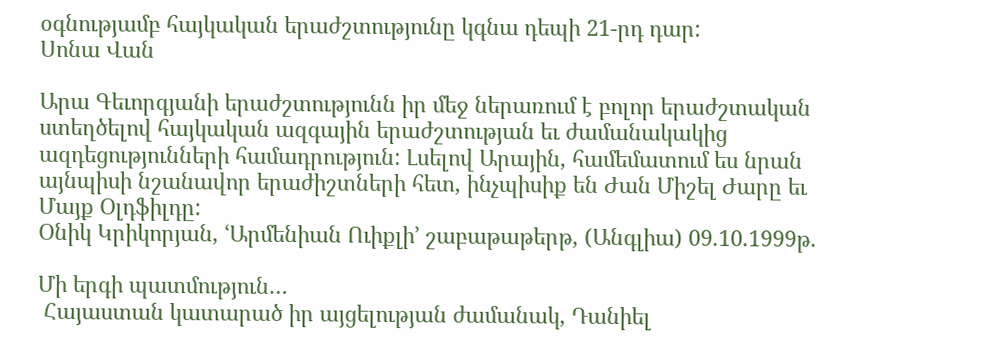օգնությամբ հայկական երաժշտությունը կգնա դեպի 21-րդ դար:
Սոնա Վան

Արա Գեւորգյանի երաժշտությունն իր մեջ ներառում է բոլոր երաժշտական ստեղծելով հայկական ազգային երաժշտության եւ ժամանակակից ազդեցությունների համադրություն: Լսելով Արային, համեմատում ես նրան այնպիսի նշանավոր երաժիշտների հետ, ինչպիսիք են Ժան Միշել Ժարը եւ Մայք Օլդֆիլդը:
Օնիկ Կրիկորյան, ՙԱրմենիան Ուիքլի՚ շաբաթաթերթ, (Անգլիա) 09.10.1999թ.

Մի երգի պատմություն…
 Հայաստան կատարած իր այցելության ժամանակ, Դանիել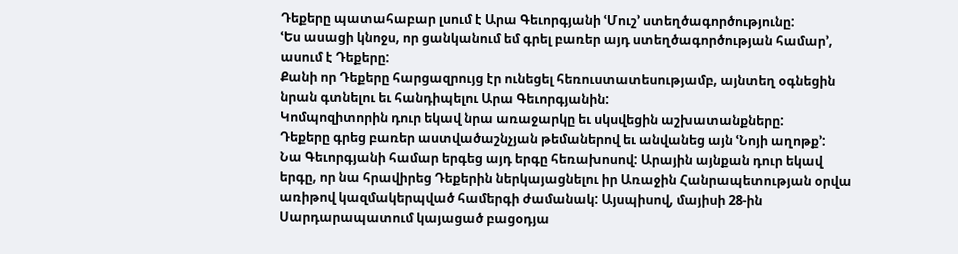Դեքերը պատահաբար լսում է Արա Գեւորգյանի ՙՄուշ՚ ստեղծագործությունը:
ՙԵս ասացի կնոջս, որ ցանկանում եմ գրել բառեր այդ ստեղծագործության համար՚, ասում է Դեքերը:
Քանի որ Դեքերը հարցազրույց էր ունեցել հեռուստատեսությամբ, այնտեղ օգնեցին նրան գտնելու եւ հանդիպելու Արա Գեւորգյանին:
Կոմպոզիտորին դուր եկավ նրա առաջարկը եւ սկսվեցին աշխատանքները:
Դեքերը գրեց բառեր աստվածաշնչյան թեմաներով եւ անվանեց այն ՙՆոյի աղոթք՚:
Նա Գեւորգյանի համար երգեց այդ երգը հեռախոսով: Արային այնքան դուր եկավ երգը, որ նա հրավիրեց Դեքերին ներկայացնելու իր Առաջին Հանրապետության օրվա առիթով կազմակերպված համերգի ժամանակ: Այսպիսով, մայիսի 28-ին Սարդարապատում կայացած բացօդյա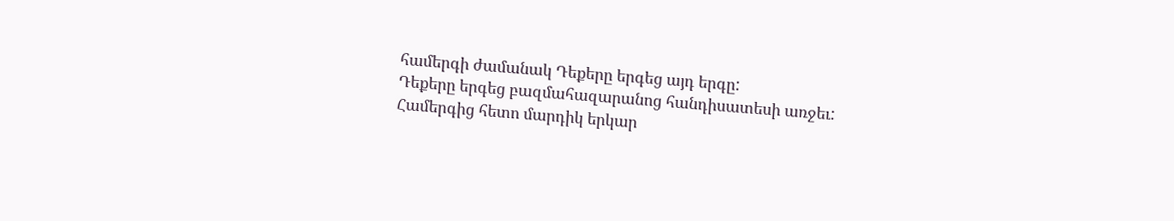համերգի ժամանակ Դեքերը երգեց այդ երգը:
Դեքերը երգեց բազմահազարանոց հանդիսատեսի առջեւ:
Համերգից հետո մարդիկ երկար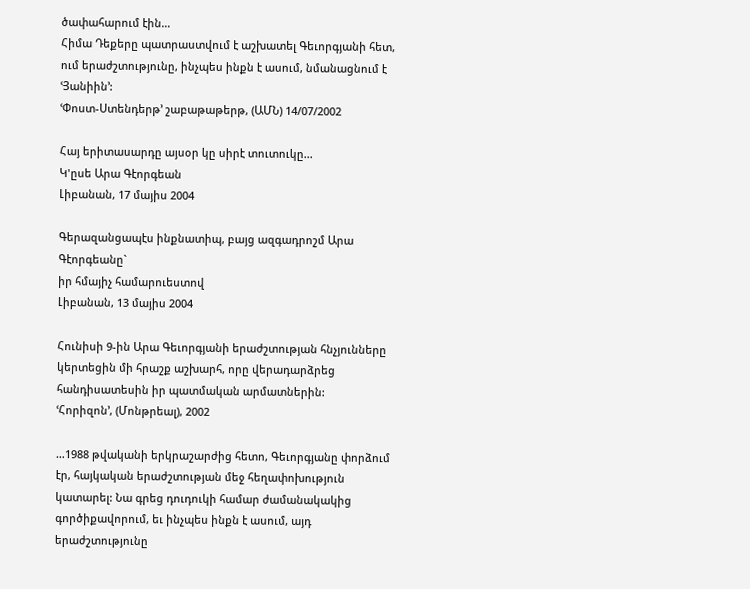ծափահարում էին…
Հիմա Դեքերը պատրաստվում է աշխատել Գեւորգյանի հետ, ում երաժշտությունը, ինչպես ինքն է ասում, նմանացնում է ՙՅանիին՚:
ՙՓոստ-Ստենդերթ՚ շաբաթաթերթ, (ԱՄՆ) 14/07/2002

Հայ երիտասարդը այսօր կը սիրէ տուտուկը...
Կ'ըսե Արա Գէորգեան
Լիբանան, 17 մայիս 2004

Գերազանցապէս ինքնատիպ, բայց ազգադրոշմ Արա Գէորգեանը`
իր հմայիչ համարուեստով
Լիբանան, 13 մայիս 2004

Հունիսի 9-ին Արա Գեւորգյանի երաժշտության հնչյունները կերտեցին մի հրաշք աշխարհ, որը վերադարձրեց հանդիսատեսին իր պատմական արմատներին:
ՙՀորիզոն՚, (Մոնթրեալ), 2002

…1988 թվականի երկրաշարժից հետո, Գեւորգյանը փորձում էր, հայկական երաժշտության մեջ հեղափոխություն կատարել: Նա գրեց դուդուկի համար ժամանակակից գործիքավորում, եւ ինչպես ինքն է ասում, այդ երաժշտությունը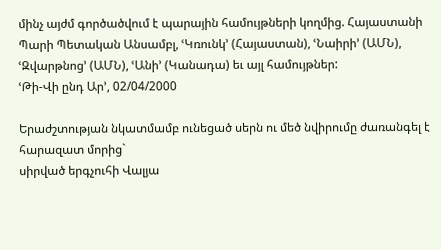մինչ այժմ գործածվում է պարային համույթների կողմից. Հայաստանի Պարի Պետական Անսամբլ, ՙԿռունկ՚ (Հայաստան), ՙՆաիրի՚ (ԱՄՆ), ՙԶվարթնոց՚ (ԱՄՆ), ՙԱնի՚ (Կանադա) եւ այլ համույթներ:
ՙԹի-Վի ընդ Ար՚, 02/04/2000

Երաժշտության նկատմամբ ունեցած սերն ու մեծ նվիրումը ժառանգել է հարազատ մորից`
սիրված երգչուհի Վալյա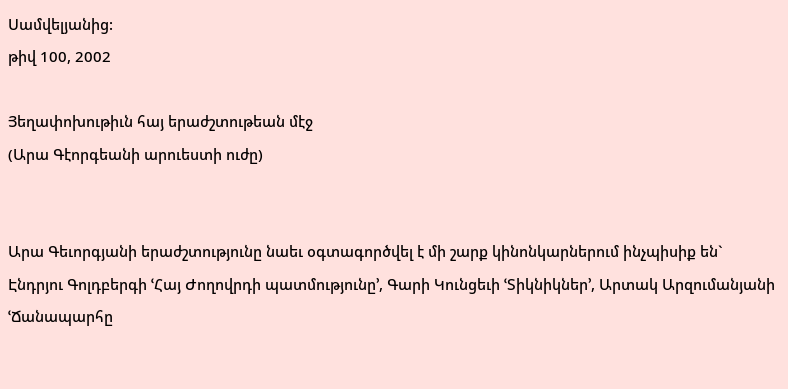Սամվելյանից:
թիվ 100, 2002

Յեղափոխութիւն հայ երաժշտութեան մէջ
(Արա Գէորգեանի արուեստի ուժը)


Արա Գեւորգյանի երաժշտությունը նաեւ օգտագործվել է մի շարք կինոնկարներում ինչպիսիք են` Էնդրյու Գոլդբերգի ՙՀայ Ժողովրդի պատմությունը՚, Գարի Կունցեւի ՙՏիկնիկներ՚, Արտակ Արզումանյանի ՙՃանապարհը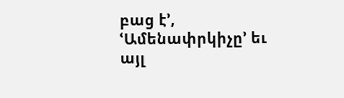բաց է՚, ՙԱմենափրկիչը՚ եւ այլ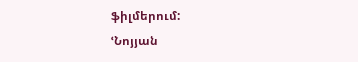ֆիլմերում:
ՙՆոյյան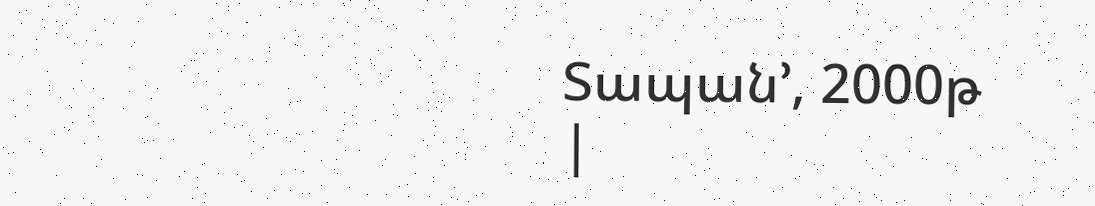Տապան՚, 2000թ
|